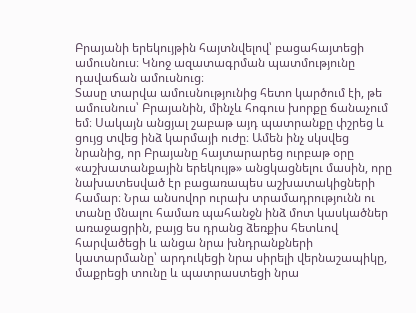Բրայանի երեկույթին հայտնվելով՝ բացահայտեցի ամուսնուս։ Կնոջ ազատագրման պատմությունը դավաճան ամուսնուց։
Տասը տարվա ամուսնությունից հետո կարծում էի, թե ամուսնուս՝ Բրայանին, մինչև հոգուս խորքը ճանաչում եմ։ Սակայն անցյալ շաբաթ այդ պատրանքը փշրեց և ցույց տվեց ինձ կարմայի ուժը։ Ամեն ինչ սկսվեց նրանից, որ Բրայանը հայտարարեց ուրբաթ օրը «աշխատանքային երեկույթ» անցկացնելու մասին, որը նախատեսված էր բացառապես աշխատակիցների համար։ Նրա անսովոր ուրախ տրամադրությունն ու տանը մնալու համառ պահանջն ինձ մոտ կասկածներ առաջացրին, բայց ես դրանց ձեռքիս հետևով հարվածեցի և անցա նրա խնդրանքների կատարմանը՝ արդուկեցի նրա սիրելի վերնաշապիկը, մաքրեցի տունը և պատրաստեցի նրա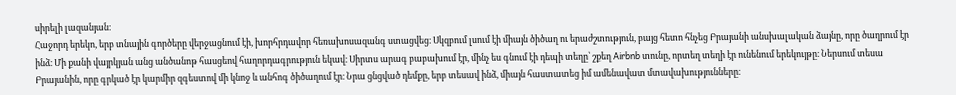սիրելի լազանյան։
Հաջորդ երեկո, երբ տնային գործերը վերջացնում էի, խորհրդավոր հեռախոսազանգ ստացվեց։ Սկզբում լսում էի միայն ծիծաղ ու երաժշտություն, բայց հետո հնչեց Բրայանի անսխալական ձայնը, որը ծաղրում էր ինձ։ Մի քանի վայրկյան անց անծանոթ հասցեով հաղորդագրություն եկավ։ Սիրտս արագ բաբախում էր, մինչ ես գնում էի դեպի տեղը՝ շքեղ Airbnb տունը, որտեղ տեղի էր ունենում երեկույթը։ Ներսում տեսա Բրայանին, որը գրկած էր կարմիր զգեստով մի կնոջ և անհոգ ծիծաղում էր։ Նրա ցնցված դեմքը, երբ տեսավ ինձ, միայն հաստատեց իմ ամենավատ մտավախությունները։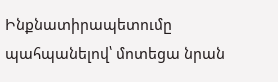Ինքնատիրապետումը պահպանելով՝ մոտեցա նրան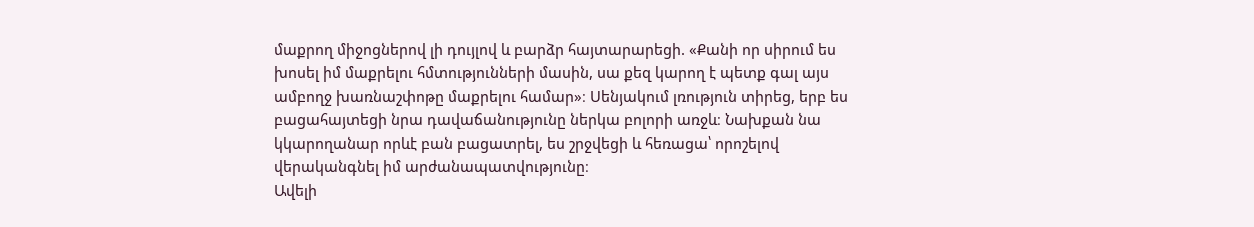մաքրող միջոցներով լի դույլով և բարձր հայտարարեցի. «Քանի որ սիրում ես խոսել իմ մաքրելու հմտությունների մասին, սա քեզ կարող է պետք գալ այս ամբողջ խառնաշփոթը մաքրելու համար»։ Սենյակում լռություն տիրեց, երբ ես բացահայտեցի նրա դավաճանությունը ներկա բոլորի առջև։ Նախքան նա կկարողանար որևէ բան բացատրել, ես շրջվեցի և հեռացա՝ որոշելով վերականգնել իմ արժանապատվությունը։
Ավելի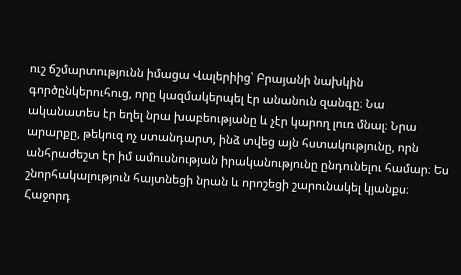ուշ ճշմարտությունն իմացա Վալերիից՝ Բրայանի նախկին գործընկերուհուց, որը կազմակերպել էր անանուն զանգը։ Նա ականատես էր եղել նրա խաբեությանը և չէր կարող լուռ մնալ։ Նրա արարքը, թեկուզ ոչ ստանդարտ, ինձ տվեց այն հստակությունը, որն անհրաժեշտ էր իմ ամուսնության իրականությունը ընդունելու համար։ Ես շնորհակալություն հայտնեցի նրան և որոշեցի շարունակել կյանքս։
Հաջորդ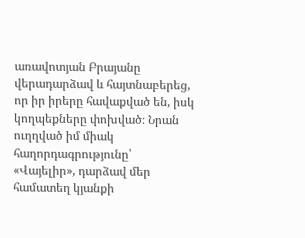առավոտյան Բրայանը վերադարձավ և հայտնաբերեց, որ իր իրերը հավաքված են, իսկ կողպեքները փոխված։ Նրան ուղղված իմ միակ հաղորդագրությունը՝ «Վայելիր», դարձավ մեր համատեղ կյանքի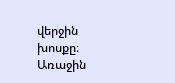վերջին խոսքը։ Առաջին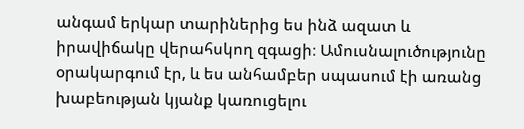անգամ երկար տարիներից ես ինձ ազատ և իրավիճակը վերահսկող զգացի։ Ամուսնալուծությունը օրակարգում էր, և ես անհամբեր սպասում էի առանց խաբեության կյանք կառուցելու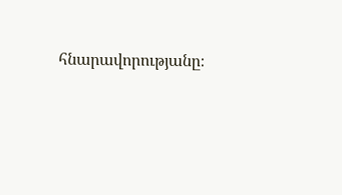հնարավորությանը։